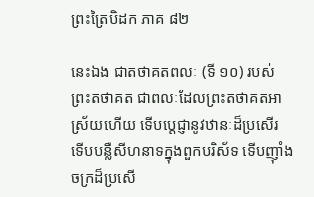ព្រះត្រៃបិដក ភាគ ៨២

នេះឯង ជាតថាគតពលៈ (ទី ១០) របស់ព្រះតថាគត ជាពលៈដែលព្រះតថាគតអាស្រ័យហើយ ទើបប្តេជ្ញានូវឋានៈដ៏ប្រសើរ ទើបបន្លឺសីហនាទក្នុងពួកបរិស័ទ ទើបញ៉ាំងចក្រដ៏ប្រសើ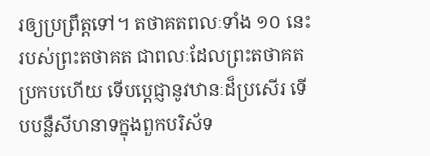រឲ្យប្រព្រឹត្តទៅ។ តថាគតពលៈទាំង ១០ នេះ របស់ព្រះតថាគត ជាពលៈដែលព្រះតថាគតប្រកបហើយ ទើបប្តេជ្ញានូវឋានៈដ៏ប្រសើរ ទើបបន្លឺសីហនាទក្នុងពួកបរិស័ទ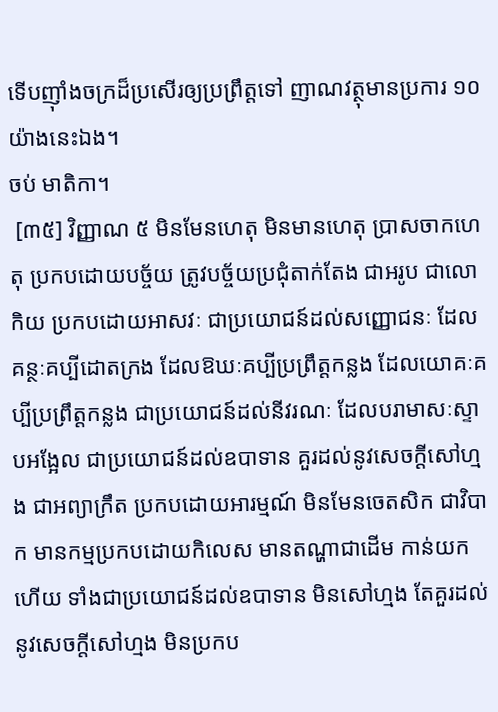ទើបញ៉ាំងចក្រដ៏ប្រសើរឲ្យប្រព្រឹត្តទៅ ញាណវត្ថុមានប្រការ ១០ យ៉ាងនេះឯង។
ចប់ មាតិកា។
 [៣៥] វិញ្ញាណ ៥ មិនមែនហេតុ មិនមានហេតុ ប្រាសចាកហេតុ ប្រកបដោយបច្ច័យ ត្រូវបច្ច័យប្រជុំតាក់តែង ជាអរូប ជាលោកិយ ប្រកបដោយអាសវៈ ជាប្រយោជន៍ដល់សញ្ញោជនៈ ដែលគន្ថៈគប្បីដោតក្រង ដែលឱឃៈគប្បីប្រព្រឹត្តកន្លង ដែលយោគៈគប្បីប្រព្រឹត្តកន្លង ជាប្រយោជន៍ដល់នីវរណៈ ដែលបរាមាសៈស្ទាបអង្អែល ជាប្រយោជន៍ដល់ឧបាទាន គួរដល់នូវសេចក្តីសៅហ្មង ជាអព្យាក្រឹត ប្រកបដោយអារម្មណ៍ មិនមែនចេតសិក ជាវិបាក មានកម្មប្រកបដោយកិលេស មានតណ្ហាជាដើម កាន់យកហើយ ទាំងជាប្រយោជន៍ដល់ឧបាទាន មិនសៅហ្មង តែគួរដល់នូវសេចក្តីសៅហ្មង មិនប្រកប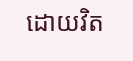ដោយវិត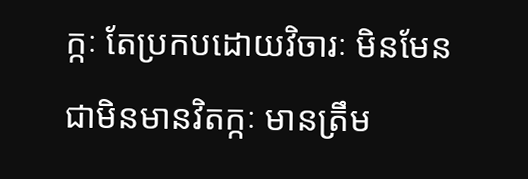ក្កៈ តែប្រកបដោយវិចារៈ មិនមែនជាមិនមានវិតក្កៈ មានត្រឹម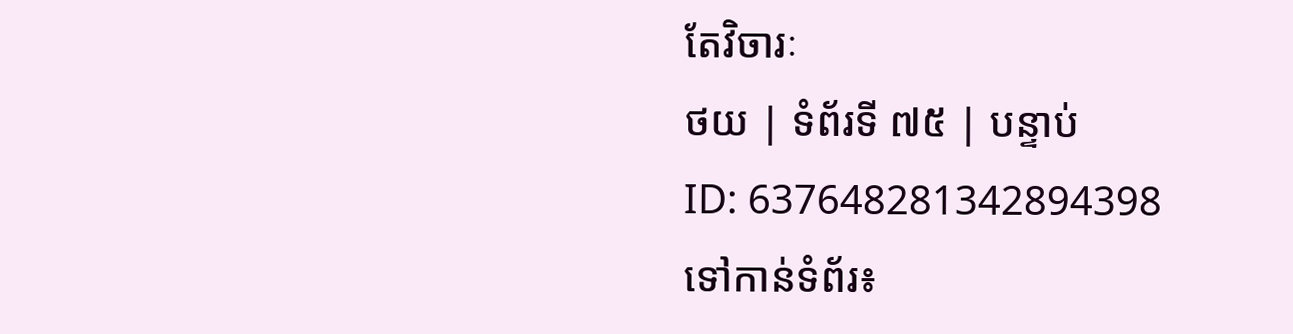តែវិចារៈ
ថយ | ទំព័រទី ៧៥ | បន្ទាប់
ID: 637648281342894398
ទៅកាន់ទំព័រ៖